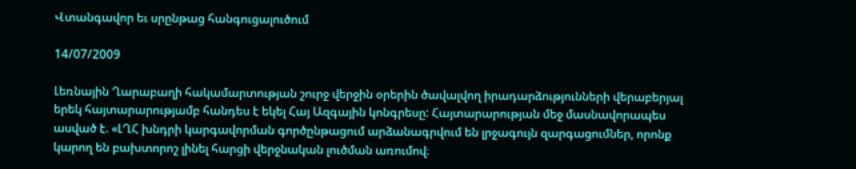Վտանգավոր եւ սրընթաց հանգուցալուծում

14/07/2009

Լեռնային Ղարաբաղի հակամարտության շուրջ վերջին օրերին ծավալվող իրադարձությունների վերաբերյալ երեկ հայտարարությամբ հանդես է եկել Հայ Ազգային կոնգրեսը: Հայտարարության մեջ մասնավորապես ասված է. «ԼՂՀ խնդրի կարգավորման գործընթացում արձանագրվում են լրջագույն զարգացումներ, որոնք կարող են բախտորոշ լինել հարցի վերջնական լուծման առումով։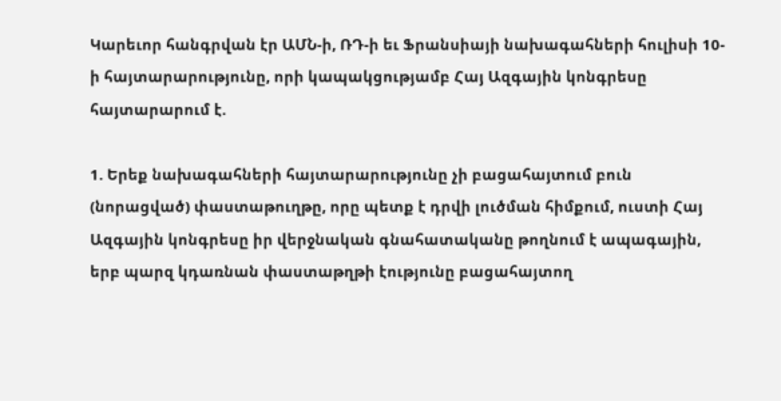Կարեւոր հանգրվան էր ԱՄՆ-ի, ՌԴ-ի եւ Ֆրանսիայի նախագահների հուլիսի 10-ի հայտարարությունը, որի կապակցությամբ Հայ Ազգային կոնգրեսը հայտարարում է.

1. Երեք նախագահների հայտարարությունը չի բացահայտում բուն (նորացված) փաստաթուղթը, որը պետք է դրվի լուծման հիմքում, ուստի Հայ Ազգային կոնգրեսը իր վերջնական գնահատականը թողնում է ապագային, երբ պարզ կդառնան փաստաթղթի էությունը բացահայտող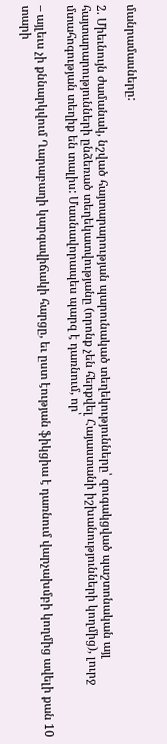մանրամասները:

2. Միեւնույն ժամանակ, նշված հայտարարության պարունակած տեղեկությունները՝ զուգակցված պաշտոնական այլ հայտարարությունների ընձեռած տեղեկատվությանը (որոնք չեն հերքվել Հայաստանի իշխանությունների կողմից), լուրջ մտահոգության տեղիք են տալիս: Մասնավորապես պարզ է դառնում, որ՝

– այլեւս չի քննարկվում Ղարաբաղի կարգավիճակի հարցը, եւ ըստ էության ֆիկցիա է դառնում վարչախմբի կողմից ավելի քան 10 տարի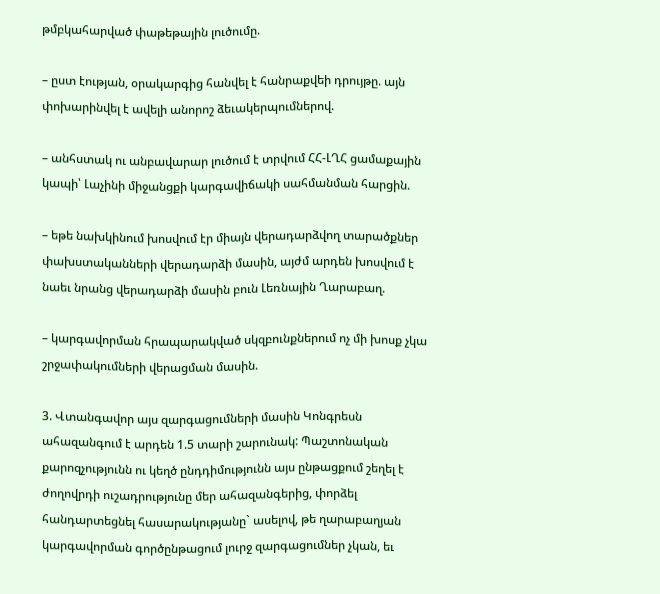թմբկահարված փաթեթային լուծումը.

– ըստ էության, օրակարգից հանվել է հանրաքվեի դրույթը. այն փոխարինվել է ավելի անորոշ ձեւակերպումներով.

– անհստակ ու անբավարար լուծում է տրվում ՀՀ-ԼՂՀ ցամաքային կապի՝ Լաչինի միջանցքի կարգավիճակի սահմանման հարցին.

– եթե նախկինում խոսվում էր միայն վերադարձվող տարածքներ փախստականների վերադարձի մասին, այժմ արդեն խոսվում է նաեւ նրանց վերադարձի մասին բուն Լեռնային Ղարաբաղ.

– կարգավորման հրապարակված սկզբունքներում ոչ մի խոսք չկա շրջափակումների վերացման մասին.

3. Վտանգավոր այս զարգացումների մասին Կոնգրեսն ահազանգում է արդեն 1.5 տարի շարունակ: Պաշտոնական քարոզչությունն ու կեղծ ընդդիմությունն այս ընթացքում շեղել է ժողովրդի ուշադրությունը մեր ահազանգերից, փորձել հանդարտեցնել հասարակությանը` ասելով, թե ղարաբաղյան կարգավորման գործընթացում լուրջ զարգացումներ չկան, եւ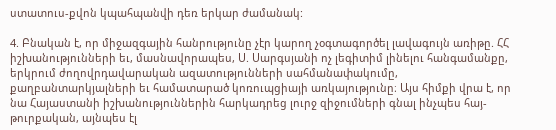ստատուս-քվոն կպահպանվի դեռ երկար ժամանակ:

4. Բնական է, որ միջազգային հանրությունը չէր կարող չօգտագործել լավագույն առիթը. ՀՀ իշխանությունների եւ, մասնավորապես, Ս. Սարգսյանի ոչ լեգիտիմ լինելու հանգամանքը, երկրում ժողովրդավարական ազատությունների սահմանափակումը, քաղբանտարկյալների եւ համատարած կոռուպցիայի առկայությունը։ Այս հիմքի վրա է, որ նա Հայաստանի իշխանություններին հարկադրեց լուրջ զիջումների գնալ ինչպես հայ-թուրքական, այնպես էլ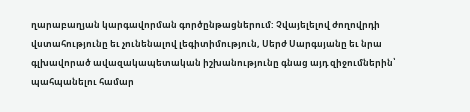ղարաբաղյան կարգավորման գործընթացներում: Չվայելելով ժողովրդի վստահությունը եւ չունենալով լեգիտիմություն, Սերժ Սարգսյանը եւ նրա գլխավորած ավազակապետական իշխանությունը գնաց այդ զիջումներին՝ պահպանելու համար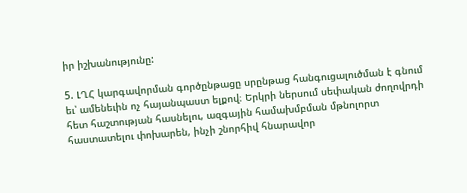իր իշխանությունը:

5. ԼՂՀ կարգավորման գործընթացը սրընթաց հանգուցալուծման է գնում եւ՝ ամենեւին ոչ հայանպաստ ելքով։ Երկրի ներսում սեփական ժողովրդի հետ հաշտության հասնելու, ազգային համախմբման մթնոլորտ հաստատելու փոխարեն, ինչի շնորհիվ հնարավոր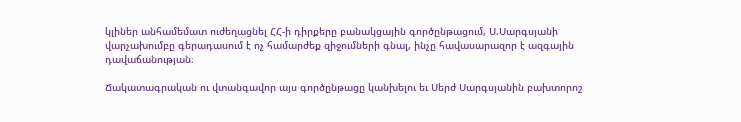կլիներ անհամեմատ ուժեղացնել ՀՀ-ի դիրքերը բանակցային գործընթացում, Ս.Սարգսյանի վարչախումբը գերադասում է ոչ համարժեք զիջումների գնալ, ինչը հավասարազոր է ազգային դավաճանության։

Ճակատագրական ու վտանգավոր այս գործընթացը կանխելու եւ Սերժ Սարգսյանին բախտորոշ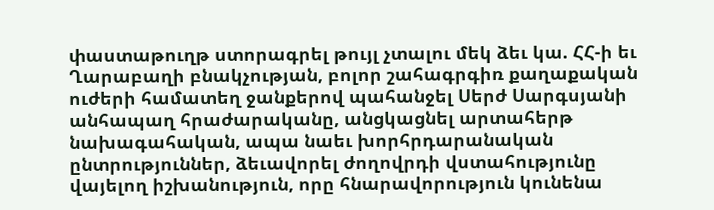փաստաթուղթ ստորագրել թույլ չտալու մեկ ձեւ կա. ՀՀ-ի եւ Ղարաբաղի բնակչության, բոլոր շահագրգիռ քաղաքական ուժերի համատեղ ջանքերով պահանջել Սերժ Սարգսյանի անհապաղ հրաժարականը, անցկացնել արտահերթ նախագահական, ապա նաեւ խորհրդարանական ընտրություններ, ձեւավորել ժողովրդի վստահությունը վայելող իշխանություն, որը հնարավորություն կունենա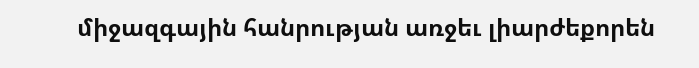միջազգային հանրության առջեւ լիարժեքորեն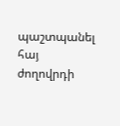պաշտպանել հայ ժողովրդի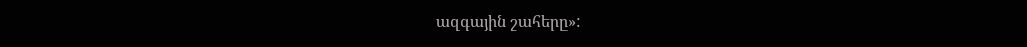ազգային շահերը»: